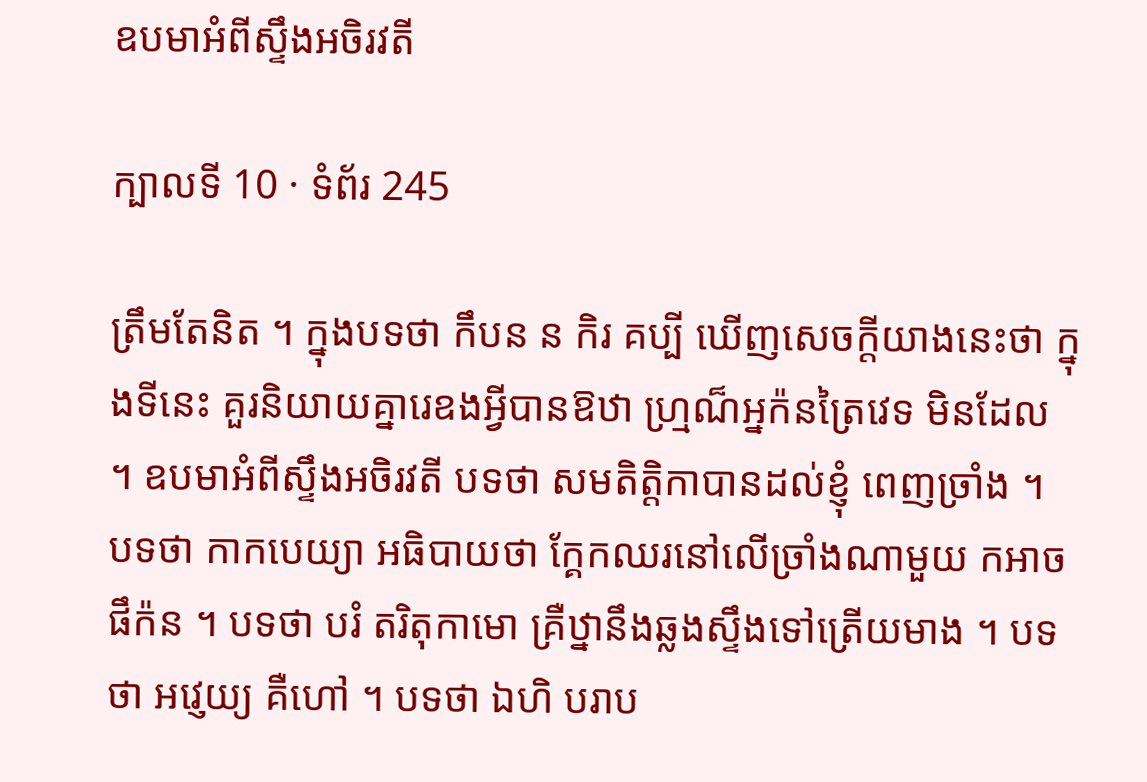ឧបមាអំពីស្ទឹងអចិរវតី

ក្បាលទី 10 · ទំព័រ 245

ត្រឹមតែនិត ។ ក្នុងបទថា កឹបន ន កិរ គប្បី ឃើញសេចក្តីយាងនេះថា ក្នុងទីនេះ គួរនិយាយគ្នារេឧងអ្វីបានឱឋា ហ្ម្រណ៏អ្នក៉នត្រៃវេទ មិនដែល ។ ឧបមាអំពីស្ទឹងអចិរវតី បទថា សមតិត្តិកាបានដល់ខ្ញុំ ពេញច្រាំង ។ បទថា កាកបេយ្យា អធិបាយថា ក្គែកឈរនៅលើច្រាំងណាមួយ កអាចផឹក៉ន ។ បទថា បរំ តរិតុកាមោ គ្រឺឋ្នានឹងឆ្លងស្ទឹងទៅត្រើយមាង ។ បទថា អវ្ញេយ្យ គឺហៅ ។ បទថា ឯហិ បរាប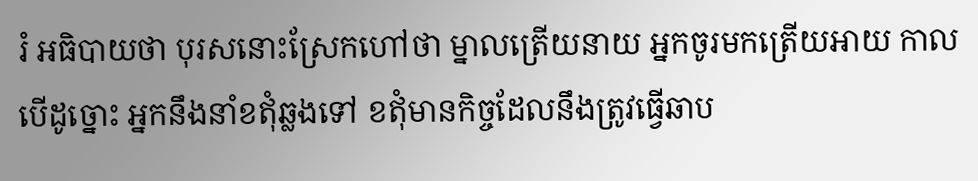រំ អធិបាយថា បុរសនោះស្រែកហៅថា ម្នាលត្រើយនាយ អ្នកចូរមកត្រើយអាយ កាលបើដូច្នោះ អ្នកនឹងនាំខឥុំឆ្លងទៅ ខឥុំមានកិច្ចដែលនឹងត្រូវធ្វើឆាប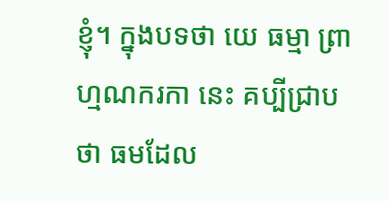ខ្ញុំ។ ក្នុងបទថា យេ ធម្មា ព្រាហ្មណករកា នេះ គប្បីជ្រាបថា ធមដែល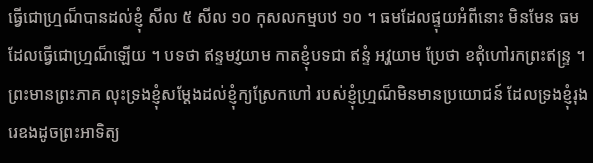ធ្វើជោហ្ម្រណ៏បានដល់ខ្ញុំ សីល ៥ សីល ១០ កុសលកម្មបឋ ១០ ។ ធមដែលផ្ទុយអំពីនោះ មិនមែន ធមដែលធ្វើជោហ្ម្រណ៏ឡើយ ។ បទថា ឥន្ទមវ្ញយាម កាតខ្ញុំបទជា ឥន្ទំ អវ្ហយាម ប្រែថា ខឥុំហៅរកព្រះឥន្ទ្រ ។ ព្រះមានព្រះភាគ លុះទ្រងខ្ញុំសម្តែងដល់ខ្ញុំក្យស្រែកហៅ របស់ខ្ញុំហ្ម្រណ៏មិនមានប្រយោជន៍ ដែលទ្រងខ្ញុំរុងរេឧងដូចព្រះអាទិត្យ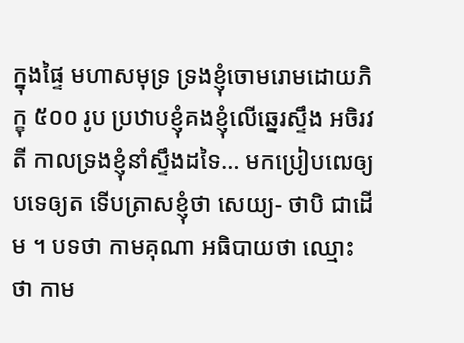ក្នុងផ្ទៃ មហាសមុទ្រ ទ្រងខ្ញុំចោមរោមដោយភិក្ខុ ៥០០ រូប ប្រឋាបខ្ញុំគងខ្ញុំលើឆ្នេរស្ទឹង អចិរវតី កាលទ្រងខ្ញុំនាំស្ទឹងដទៃ… មកប្រៀបឍេឲ្យបទេឲ្យត ទើបត្រាសខ្ញុំថា សេយ្យ- ថាបិ ជាដើម ។ បទថា កាមគុណា អធិបាយថា ឈ្មោះថា កាម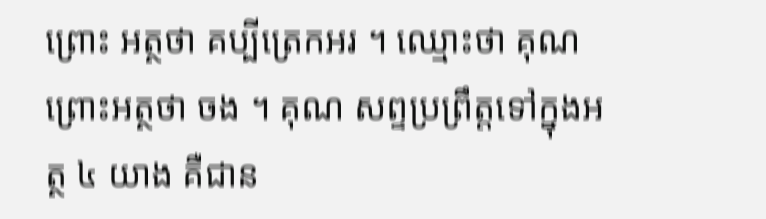ព្រោះ អត្ថថា គប្បីត្រេកអរ ។ ឈ្មោះថា គុណ ព្រោះអត្ថថា ចង ។ គុណ សព្ទប្រព្រឹត្តទៅក្នុងអត្ថ ៤ យាង គឺជាន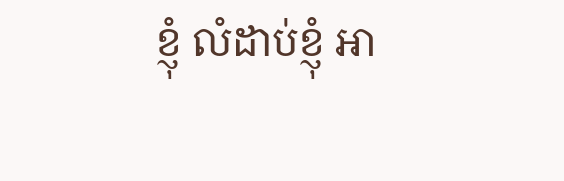ខ្ញុំ លំដាប់ខ្ញុំ អា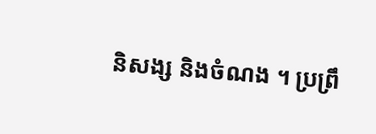និសង្ស និងចំណង ។ ប្រព្រឹ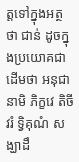ត្តទៅក្នុងអត្ថថា ជាន់ ដូចក្នុងប្រយោគជាដើមថា អនុជានាមិ ភិក្ខវេ តិចីវរំ ទ្វិគុណំ សង្ឃាដឹ